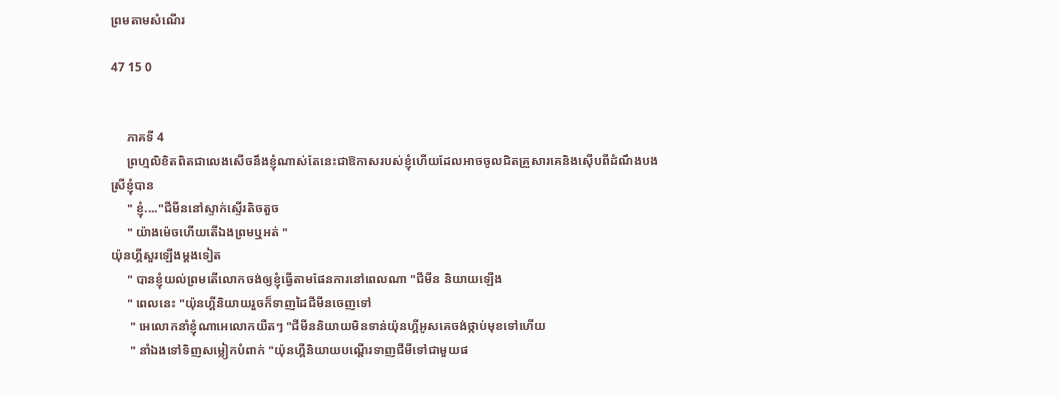ព្រមតាមសំណើរ

47 15 0


     ភាគទី 4
     ព្រហ្មលិខិតពិតជាលេងសើចនឹងខ្ញុំណាស់តែនេះជាឱកាសរបស់ខ្ញុំហើយដែលអាចចូលជិតគ្រួសារគេនិងស៊ើបពីដំណឹងបងស្រីខ្ញុំបាន
     " ខ្ញុំ...."ជីមីននៅស្ទាក់ស្ទើរតិចតួច
     " យ៉ាងម៉េចហើយតើឯងព្រមឬអត់ "
យ៉ុនហ្គីសួរឡើងម្ដងទៀត
     " បានខ្ញុំយល់ព្រមតើលោកចង់ឲ្យខ្ញុំធ្វើតាមផែនការនៅពេលណា "ជីមីន និយាយឡើង
     " ពេលនេះ "យ៉ុនហ្គីនិយាយរួចក៏ទាញដៃជីមីនចេញទៅ
      " អេលោកនាំខ្ញុំណាអេលោកយឺតៗ "ជីមីននិយាយមិនទាន់យ៉ុនហ្គីអូសគេចង់ថ្កាប់មុខទៅហើយ
      " នាំឯងទៅទិញសម្លៀកបំពាក់ "យ៉ុនហ្គីនិយាយបណ្ដើរទាញជីមីទៅជាមួយផ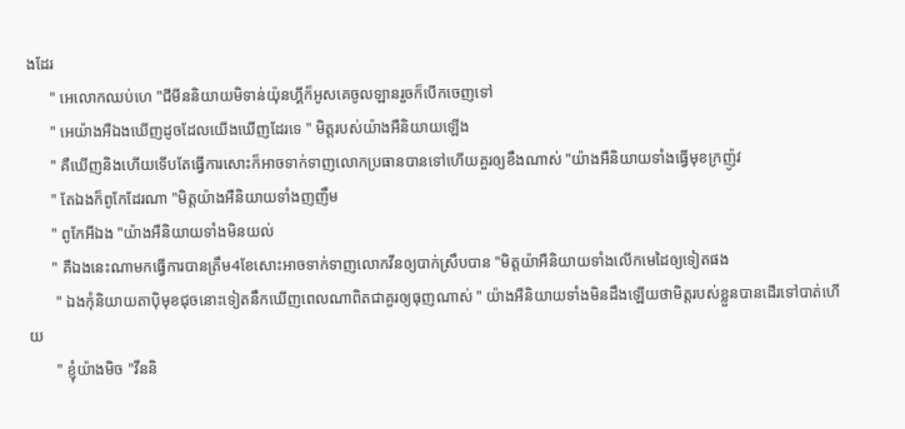ងដែរ
      " អេលោកឈប់ហេ "ជីមីននិយាយមិទាន់យ៉ុនហ្គីក៏អូសគេចូលឡានរួចក៏បើកចេញទៅ
      " អេយ៉ាងអឺឯងឃើញដូចដែលយើងឃើញដែរទេ " មិត្តរបស់យ៉ាងអឺនិយាយឡើង
      " គឺឃើញនិងហើយទើបតែធ្វើការសោះក៏អាចទាក់ទាញលោកប្រធានបានទៅហើយគួរឲ្យខឹងណាស់ "យ៉ាងអឺនិយាយទាំងធ្វើមុខក្រញ៉ូវ
      " តែឯងក៏ពូកែដែរណា "មិត្តយ៉ាងអឺនិយាយទាំងញញឹម
      " ពូកែអីឯង "យ៉ាងអឺនិយាយទាំងមិនយល់
      " គឺឯងនេះណាមកធ្វើការបានត្រឹម4ខែសោះអាចទាក់ទាញលោកវីនឲ្យបាក់ស្រឹបបាន "មិត្តយ៉ាអឺនិយាយទាំងលើកមេដៃឲ្យទៀតផង
       " ឯងកុំនិយាយតាប៉ិមុខជុចនោះទៀតនឹកឃើញពេលណាពិតជាគួរឲ្យធុញណាស់ " យ៉ាងអឺនិយាយទាំងមិនដឹងឡើយថាមិត្តរបស់ខ្លួនបានដើរទៅបាត់ហើយ
       " ខ្ញុំយ៉ាងមិច "វីននិ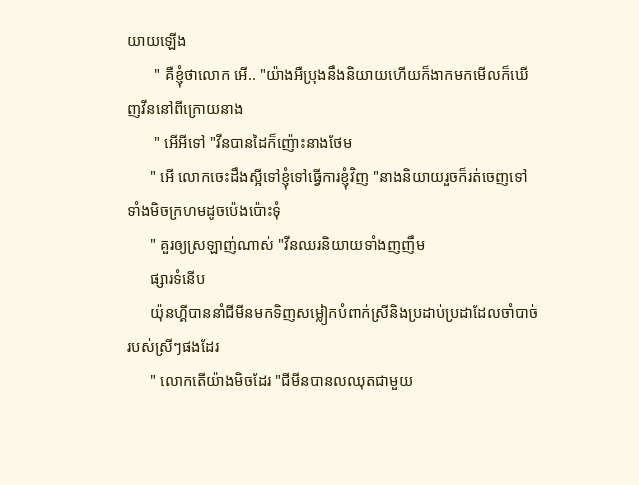យាយឡើង
       " គឺខ្ញុំថាលោក អើ.. "យ៉ាងអឺប្រុងនឹងនិយាយហើយក៏ងាកមកមើលក៏ឃើញវីននៅពីក្រោយនាង
       " អើអីទៅ "វីនបានដៃក៏ញ៉ោះនាងថែម
      " អើ លោកចេះដឹងស្អីទៅខ្ញុំទៅធ្វើការខ្ញុំវិញ "នាងនិយាយរួចក៏រត់ចេញទៅទាំងមិចក្រហមដូចប៉េងប៉ោះទុំ
      " គួរឲ្យស្រឡាញ់ណាស់ "វីនឈរនិយាយទាំងញញឹម
      ផ្សារទំនើប
      យ៉ុនហ្គីបាននាំជីមីនមកទិញសម្លៀកបំពាក់ស្រីនិងប្រដាប់ប្រដាដែលចាំបាច់របស់ស្រីៗផងដែរ
      " លោកតើយ៉ាងមិចដែរ "ជីមីនបានលឈុតជាមួយ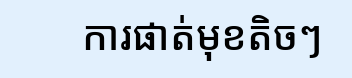ការផាត់មុខតិចៗ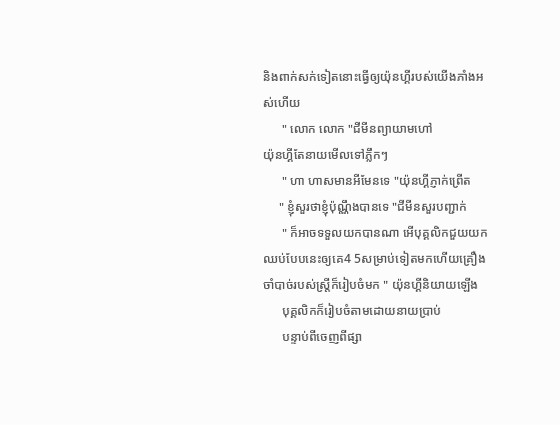និងពាក់សក់ទៀតនោះធ្វើឲ្យយ៉ុនហ្គីរបស់យើងភាំងអស់ហើយ
      " លោក លោក "ជីមីនព្យាយាមហៅ
យ៉ុនហ្គីតែនាយមើលទៅភ្លឹកៗ
      " ហា ហាសមានអីមែនទេ "យ៉ុនហ្គីភ្ញាក់ព្រើត
     " ខ្ញុំសួរថាខ្ញុំប៉ុណ្ណឹងបានទេ "ជីមីនសួរបញ្ជាក់
      " ក៏អាចទទួលយកបានណា អើបុគ្គលិកជួយយកឈប់បែបនេះឲ្យគេ4 5សម្រាប់ទៀតមកហើយគ្រឿងចាំបាច់របស់ស្រ្តីក៏រៀបចំមក " យ៉ុនហ្គីនិយាយឡើង
      បុគ្គលិកក៏រៀបចំតាមដោយនាយប្រាប់
      បន្ទាប់ពីចេញពីផ្សា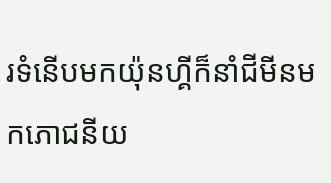រទំនើបមកយ៉ុនហ្គីក៏នាំជីមីនមកភោជនីយ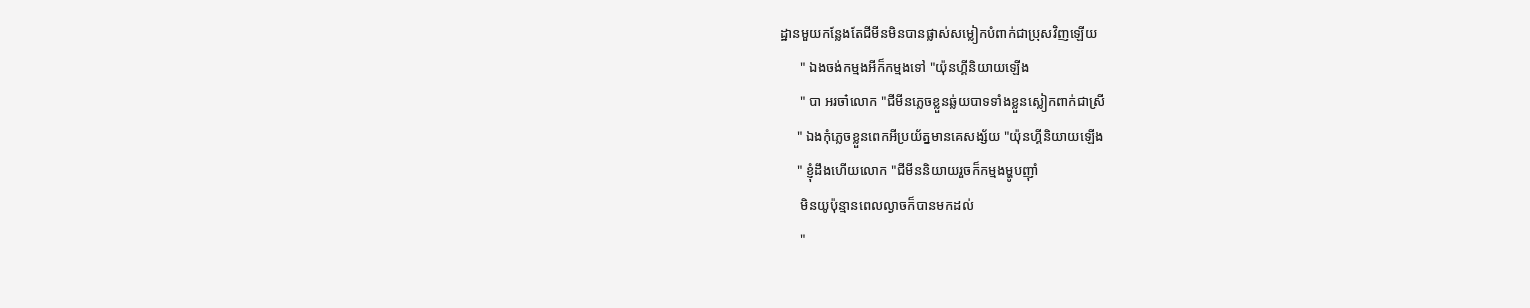ដ្ឋានមួយកន្លែងតែជីមីនមិនបានផ្លាស់សម្លៀកបំពាក់ជាប្រុសវិញឡើយ
      " ឯងចង់កម្មងអីក៏កម្មងទៅ "យ៉ុនហ្គីនិយាយឡើង
      " បា អរចា៎លោក "ជីមីនភ្លេចខ្លួនឆ្ល់យបាទទាំងខ្លួនស្លៀកពាក់ជាស្រី
     " ឯងកុំភ្លេចខ្លួនពេកអីប្រយ័ត្នមានគេសង្ស័យ "យ៉ុនហ្គីនិយាយឡើង
     " ខ្ញុំដឹងហើយលោក "ជីមីននិយាយរួចក៏កម្មងម្ហូបញ៉ាំ
      មិនយូប៉ុន្មានពេលល្ងាចក៏បានមកដល់
      "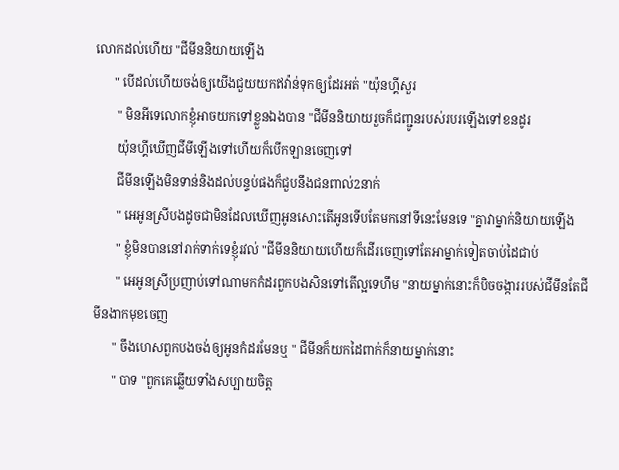លោកដល់ហើយ "ជីមីននិយាយឡើង
      " បើដល់ហើយចង់ឲ្យយើងជួយយកឥវ៉ាន់ទុកឲ្យដែរអត់ "យ៉ុនហ្គីសួរ
       " មិនអីទេលោកខ្ញុំអាចយកទៅខ្លួនឯងបាន "ជីមីននិយាយរួចក៏ជញ្ជូនរបស់របរឡើងទៅខនដូរ
       យ៉ុនហ្គីឃើញជីមីឡើងទៅហើយក៏បើកឡានចេញទៅ
       ជីមីនឡើងមិនទាន់និងដល់បន្ទប់ផងក៏ជួបនឹងជនពាល់2នាក់
       " អេអូនស្រីបងដូចជាមិនដែលឃើញអូនសោះតើអូនទើបតែមកនៅទីនេះមែនទេ "គ្នាវាម្នាក់និយាយឡើង
       " ខ្ញុំមិនបាននៅរាក់ទាក់ទេខ្ញុំរវល់ "ជីមីននិយាយហើយក៏ដើរចេញទៅតែអាម្នាក់ទៀតចាប់ដៃជាប់
       " អេអូនស្រីប្រញាប់ទៅណាមកកំដរពួកបងសិនទៅតើល្អទេហឹម "នាយម្នាក់នោះក៏បិចចង្ការរបស់ជីមីនតែជីមីនងាកមុខចេញ
      " ចឹងហេសពួកបងចង់ឲ្យអូនកំដរមែនឬ " ជីមីនក៏យកដៃពាក់ក៏នាយម្នាក់នោះ
      " បាទ "ពួកគេឆ្លើយទាំងសប្បាយចិត្ត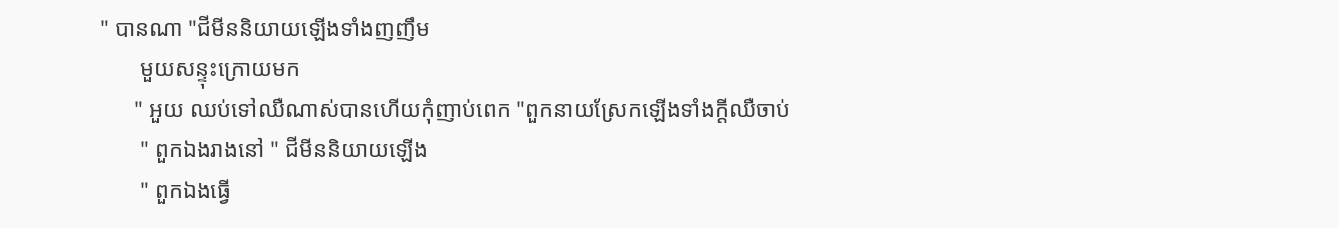" បានណា "ជីមីននិយាយឡើងទាំងញញឹម
       មួយសន្ទុះក្រោយមក
      " អួយ ឈប់ទៅឈឺណាស់បានហើយកុំញាប់ពេក "ពួកនាយស្រែកឡើងទាំងក្ដីឈឺចាប់
       " ពួកឯងរាងនៅ " ជីមីននិយាយឡើង
       " ពួកឯងធ្វើ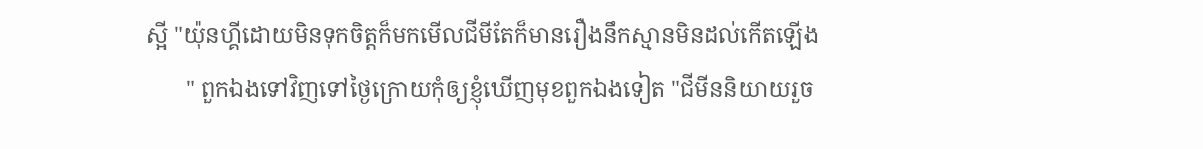ស្អី "យ៉ុនហ្គីដោយមិនទុកចិត្តក៏មកមើលជីមីតែក៏មានរឿងនឹកស្មានមិនដល់កើតឡើង
       " ពួកឯងទៅវិញទៅថ្ងៃក្រោយកុំឲ្យខ្ញុំឃើញមុខពួកឯងទៀត "ជីមីននិយាយរួច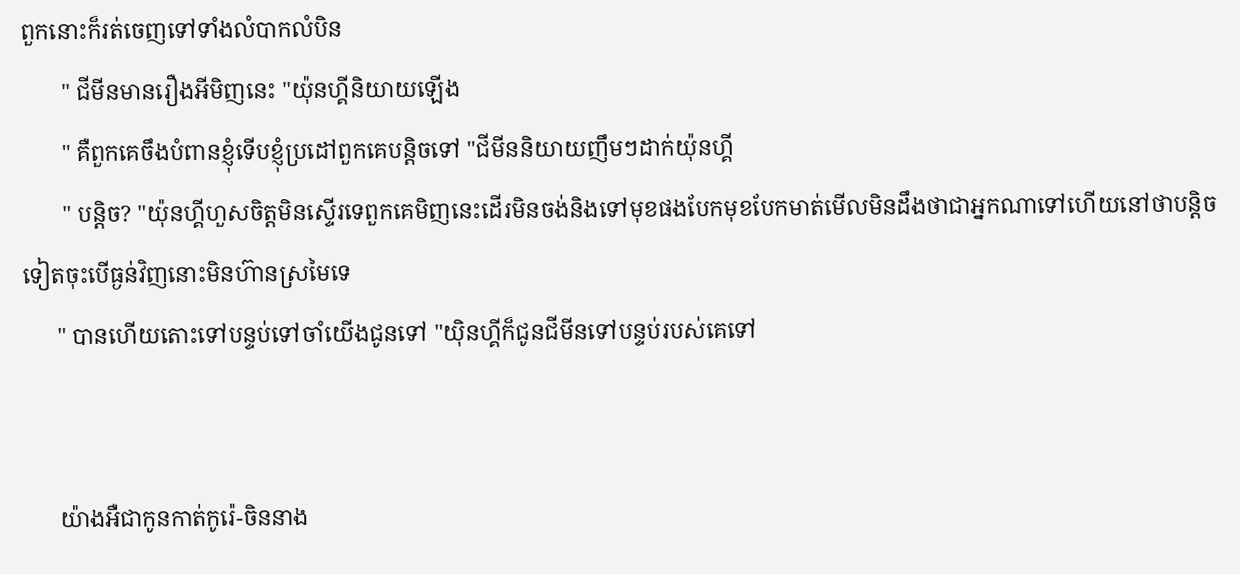ពួកនោះក៏រត់ចេញទៅទាំងលំបាកលំបិន
       " ជីមីនមានរឿងអីមិញនេះ "យ៉ុនហ្គីនិយាយឡើង
       " គឺពួកគេចឹងបំពានខ្ញុំទើបខ្ញុំប្រដៅពួកគេបន្តិចទៅ "ជីមីននិយាយញឹមៗដាក់យ៉ុនហ្គី
       " បន្តិច? "យ៉ុនហ្គីហួសចិត្តមិនស្ទើរទេពួកគេមិញនេះដើរមិនចង់និងទៅមុខផងបែកមុខបែកមាត់មើលមិនដឹងថាជាអ្នកណាទៅហើយនៅថាបន្តិចទៀតចុះបើធ្ងន់វិញនោះមិនហ៊ានស្រមៃទេ
      " បានហើយតោះទៅបន្ទប់ទៅចាំយើងជូនទៅ "យ៉ិនហ្គីក៏ជូនជីមីនទៅបន្ទប់របស់គេទៅ


      យ៉ាងអឺជាកូនកាត់កូរ៉េ-ចិននាង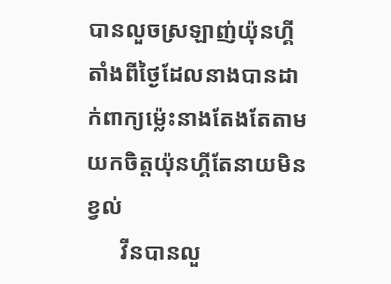បានលួចស្រឡាញ់យ៉ុនហ្គីតាំងពីថ្ងៃដែលនាងបានដាក់ពាក្យម្ល៉េះនាងតែងតែតាមយកចិត្តយ៉ុនហ្គីតែនាយមិនខ្វល់
      វីនបានលួ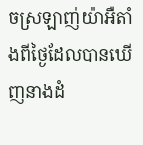ចស្រឡាញ់យ៉ាអឺតាំងពីថ្ងៃដែលបានឃើញនាងដំ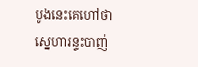បូងនេះគេហៅថាស្នេហារន្ទះបាញ់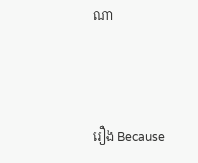ណា



រឿង Because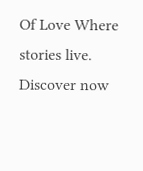Of Love Where stories live. Discover now